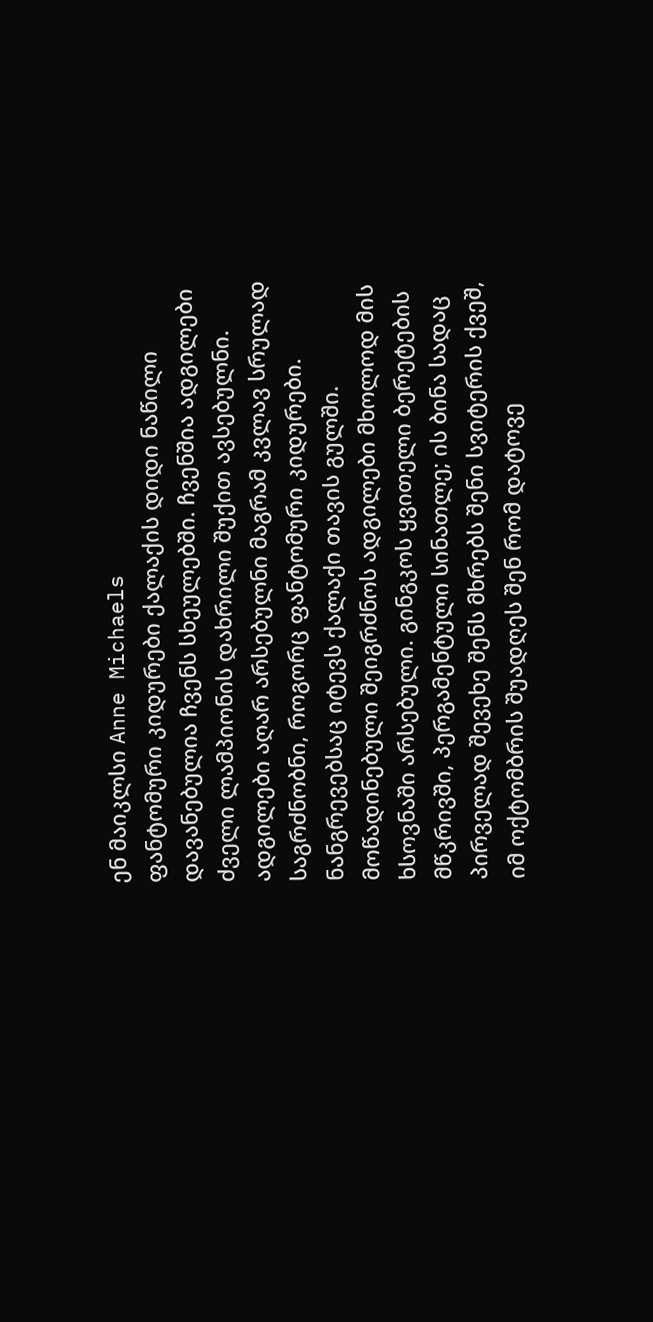ენ მაიკლსი Anne Michaels
ფანტომური კიდურები ქალაქის დიდი ნაწილი დავანებულია ჩვენს სხეულებში. ჩვენშია ადგილები ძველი ლამპიონის დახრილი შუქით ავსებულნი. ადგილები აღარ არსებულნი მაგრამ კვლავ სრულად საგრძნობნი, როგორც ფანტომური კიდურები. ნანგრევებსაც იტევს ქალაქი თავის გულში. მოწადინებული შეიგრძნოს ადგილები მხოლოდ მის ხსოვნაში არსებული. გინგკოს ყვითელი ბერეტების მწკრივში, პერგამენტული სინათლე; ის ბინა სადაც პირველად შევეხე შენს მხრებს შენი სვიტერის ქვეშ, იმ ოქტომბრის შუადღეს შენ რომ დატოვე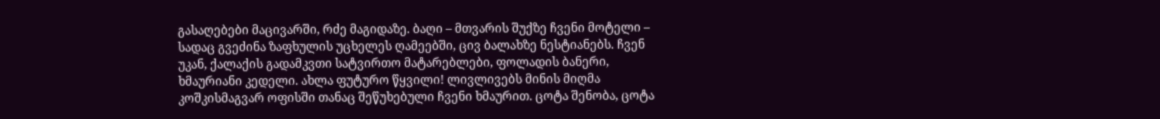გასაღებები მაცივარში, რძე მაგიდაზე. ბაღი – მთვარის შუქზე ჩვენი მოტელი – სადაც გვეძინა ზაფხულის უცხელეს ღამეებში, ცივ ბალახზე ნესტიანებს. ჩვენ უკან, ქალაქის გადამკვთი სატვირთო მატარებლები, ფოლადის ბანერი, ხმაურიანი კედელი. ახლა ფუტურო წყვილი! ლივლივებს მინის მიღმა კოშკისმაგვარ ოფისში თანაც შეწუხებული ჩვენი ხმაურით. ცოტა შენობა, ცოტა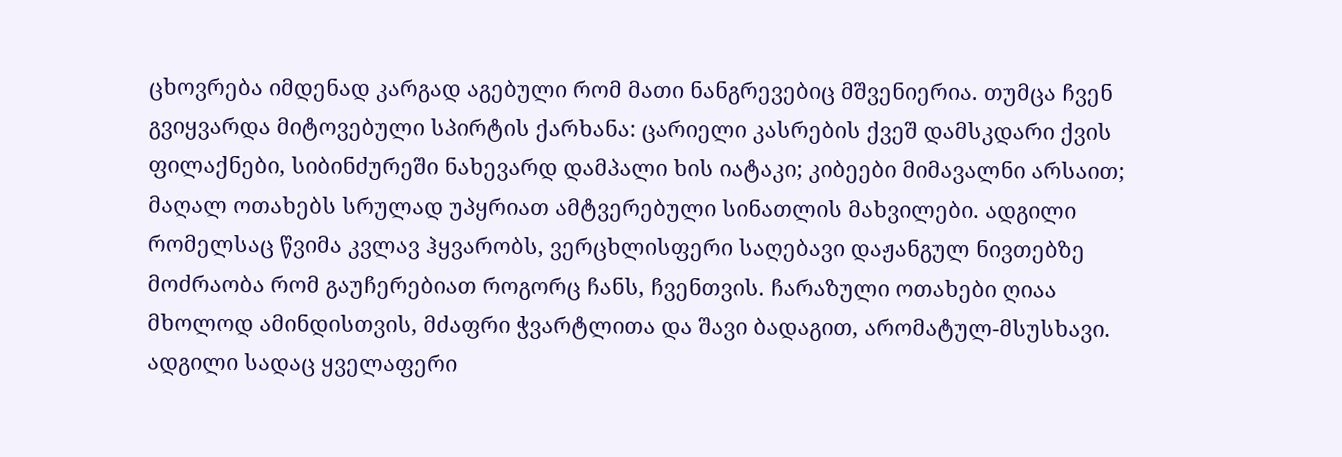ცხოვრება იმდენად კარგად აგებული რომ მათი ნანგრევებიც მშვენიერია. თუმცა ჩვენ გვიყვარდა მიტოვებული სპირტის ქარხანა: ცარიელი კასრების ქვეშ დამსკდარი ქვის ფილაქნები, სიბინძურეში ნახევარდ დამპალი ხის იატაკი; კიბეები მიმავალნი არსაით; მაღალ ოთახებს სრულად უპყრიათ ამტვერებული სინათლის მახვილები. ადგილი რომელსაც წვიმა კვლავ ჰყვარობს, ვერცხლისფერი საღებავი დაჟანგულ ნივთებზე მოძრაობა რომ გაუჩერებიათ როგორც ჩანს, ჩვენთვის. ჩარაზული ოთახები ღიაა მხოლოდ ამინდისთვის, მძაფრი ჭვარტლითა და შავი ბადაგით, არომატულ-მსუსხავი. ადგილი სადაც ყველაფერი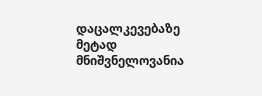დაცალკევებაზე მეტად მნიშვნელოვანია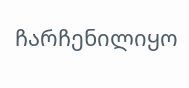ჩარჩენილიყო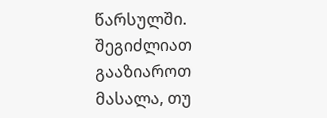წარსულში.
შეგიძლიათ გააზიაროთ მასალა, თუ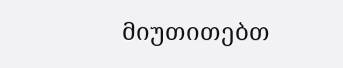მიუთითებთ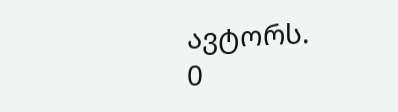ავტორს.
0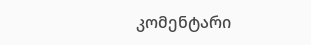კომენტარი